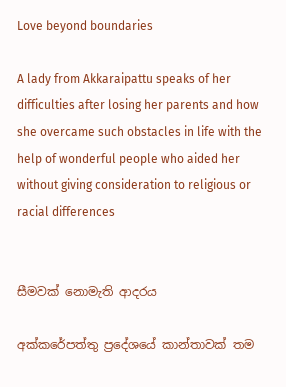Love beyond boundaries

A lady from Akkaraipattu speaks of her difficulties after losing her parents and how she overcame such obstacles in life with the help of wonderful people who aided her without giving consideration to religious or racial differences


සීමවක් නොමැති ආදරය

අක්කරේපත්තු ප්‍රදේශයේ කාන්තාවක් තම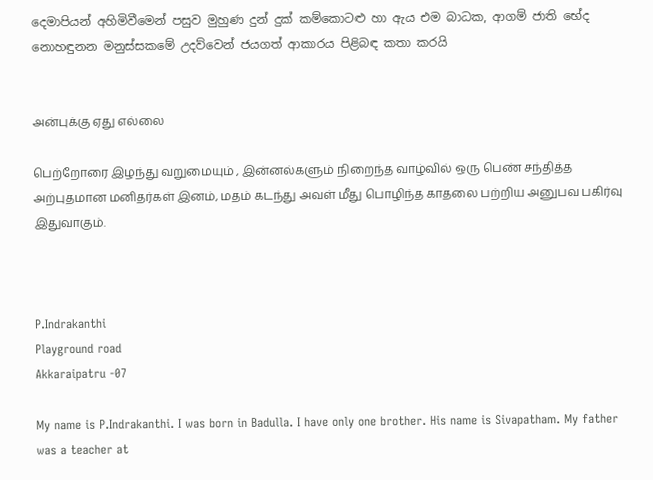දෙමාපියන් අහිමිවීමෙන් පසුව මුහුණ දුන් දුක් කම්කොටළු හා ඇය එම බාධක, ආගම් ජාති භේද නොහඳුනන මනුස්සකමේ උදව්වෙන් ජයගත් ආකාරය පිළිබඳ කතා කරයි


அன்புக்கு ஏது எல்லை

பெற்றோரை இழந்து வறுமையும் , இன்னல்களும் நிறைந்த வாழ்வில் ஒரு பெண் சந்தித்த அற்புதமான மனிதர்கள் இனம், மதம் கடந்து அவள் மீது பொழிந்த காதலை பற்றிய அனுபவ பகிர்வு இதுவாகும்.



P.Indrakanthi
Playground road
Akkaraipatru -07

My name is P.Indrakanthi. I was born in Badulla. I have only one brother. His name is Sivapatham. My father was a teacher at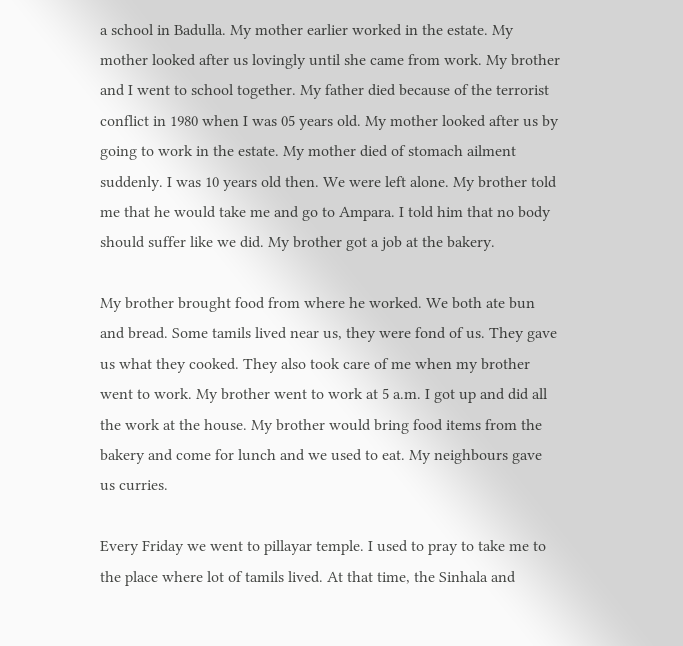a school in Badulla. My mother earlier worked in the estate. My mother looked after us lovingly until she came from work. My brother and I went to school together. My father died because of the terrorist conflict in 1980 when I was 05 years old. My mother looked after us by going to work in the estate. My mother died of stomach ailment suddenly. I was 10 years old then. We were left alone. My brother told me that he would take me and go to Ampara. I told him that no body should suffer like we did. My brother got a job at the bakery.

My brother brought food from where he worked. We both ate bun and bread. Some tamils lived near us, they were fond of us. They gave us what they cooked. They also took care of me when my brother went to work. My brother went to work at 5 a.m. I got up and did all the work at the house. My brother would bring food items from the bakery and come for lunch and we used to eat. My neighbours gave us curries.

Every Friday we went to pillayar temple. I used to pray to take me to the place where lot of tamils lived. At that time, the Sinhala and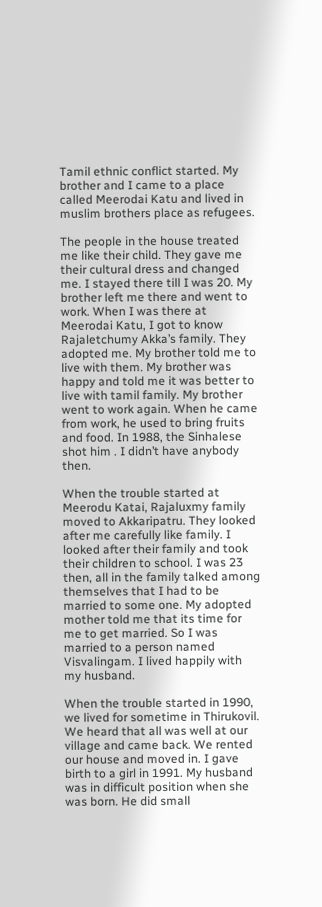Tamil ethnic conflict started. My brother and I came to a place called Meerodai Katu and lived in muslim brothers place as refugees.

The people in the house treated me like their child. They gave me their cultural dress and changed me. I stayed there till I was 20. My brother left me there and went to work. When I was there at Meerodai Katu, I got to know Rajaletchumy Akka’s family. They adopted me. My brother told me to live with them. My brother was happy and told me it was better to live with tamil family. My brother went to work again. When he came from work, he used to bring fruits and food. In 1988, the Sinhalese shot him . I didn’t have anybody then.

When the trouble started at Meerodu Katai, Rajaluxmy family moved to Akkaripatru. They looked after me carefully like family. I looked after their family and took their children to school. I was 23 then, all in the family talked among themselves that I had to be married to some one. My adopted mother told me that its time for me to get married. So I was married to a person named Visvalingam. I lived happily with my husband.

When the trouble started in 1990, we lived for sometime in Thirukovil. We heard that all was well at our village and came back. We rented our house and moved in. I gave birth to a girl in 1991. My husband was in difficult position when she was born. He did small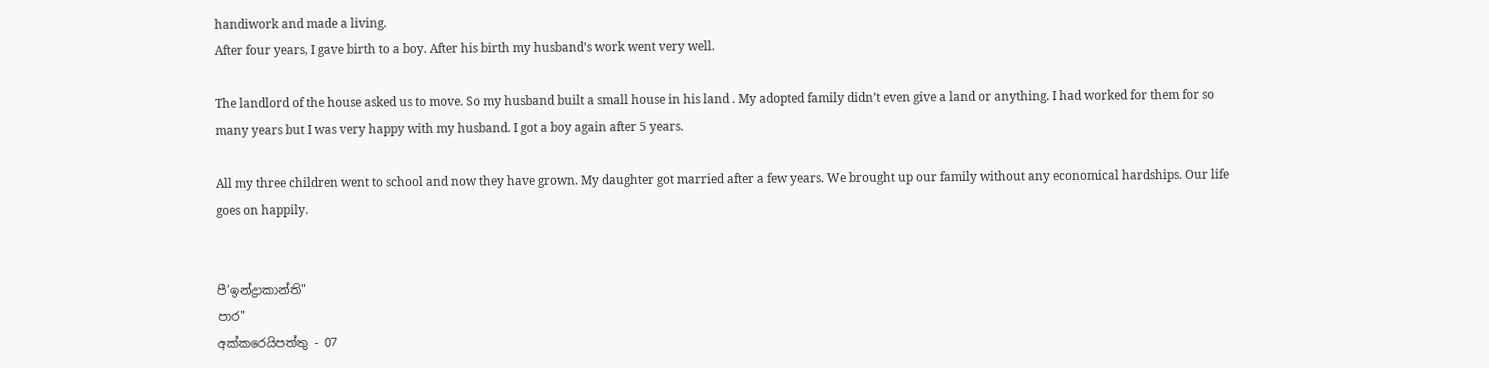handiwork and made a living.
After four years, I gave birth to a boy. After his birth my husband’s work went very well.

The landlord of the house asked us to move. So my husband built a small house in his land . My adopted family didn’t even give a land or anything. I had worked for them for so many years but I was very happy with my husband. I got a boy again after 5 years.

All my three children went to school and now they have grown. My daughter got married after a few years. We brought up our family without any economical hardships. Our life goes on happily.


පී’ඉන්ද්‍රාකාන්ති"
පාර"
අක්කරෙයිපත්තු - 07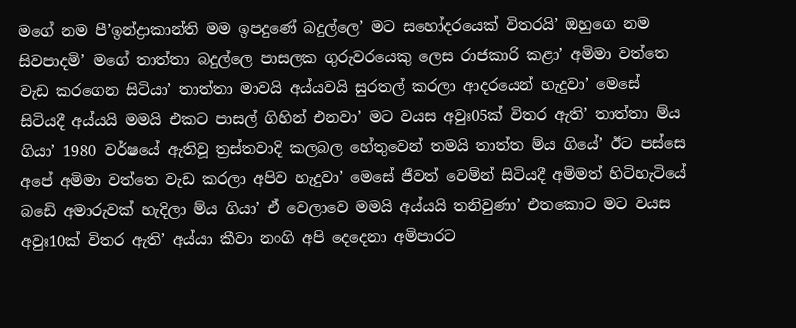මගේ නම පී’ඉන්ද්‍රාකාන්ති මම ඉපදුණේ බදුල්ලෙ’ මට සහෝදරයෙක් විතරයි’ ඔහුගෙ නම සිවපාදමි’ මගේ තාත්තා බදුල්ලෙ පාසලක ගුරුවරයෙකු ලෙස රාජකාරි කළා’ අමිමා වත්තෙ වැඩ කරගෙන සිටියා’ තාත්තා මාවයි අය්යවයි සුරතල් කරලා ආදරයෙන් හැදුවා’ මෙසේ සිටියදී අය්යයි මමයි එකට පාසල් ගිහින් එනවා’ මට වයස අවුඃ05ක් විතර ඇති’ තාත්තා ම්ය ගියා’ 1980 වර්ෂයේ ඇතිවූ ත්‍රස්තවාදි කලබල හේතුවෙන් තමයි තාත්ත ම්ය ගියේ’ ඊට පස්සෙ අපේ අමිමා වත්තෙ වැඩ කරලා අපිව හැදුවා’ මෙසේ ජීවත් වෙම්න් සිටියදී අමිමත් හිටිහැටියේ බඩෙි අමාරුවක් හැදිලා ම්ය ගියා’ ඒ වෙලාවෙ මමයි අය්යයි තනිවුණා’ එතකොට මට වයස අවුඃ10ක් විතර ඇති’ අය්යා කීවා නංගි අපි දෙදෙනා අමිපාරට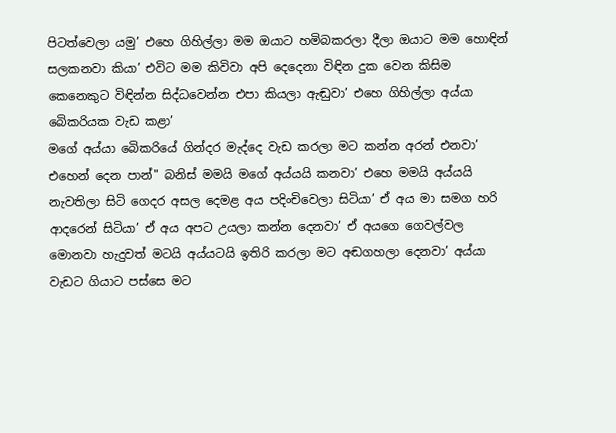පිටත්වෙලා යමු’ එහෙ ගිහිල්ලා මම ඔයාට හමිබකරලා දීලා ඔයාට මම හොඳින් සලකනවා කියා’ එවිට මම කිවිවා අපි දෙදෙනා විඳින දුක වෙන කිසිම කෙනෙකුට විඳින්න සිද්ධවෙන්න එපා කියලා ඇඬුවා’ එහෙ ගිහිල්ලා අය්යා බෙිකරියක වැඩ කළා’
මගේ අය්යා බෙිකරියේ ගින්දර මැද්දෙ වැඩ කරලා මට කන්න අරන් එනවා’ එහෙන් දෙන පාන්" බනිස් මමයි මගේ අය්යයි කනවා’ එහෙ මමයි අය්යයි නැවතිලා සිටි ගෙදර අසල දෙමළ අය පදිංචිවෙලා සිටියා’ ඒ අය මා සමග හරි ආදරෙන් සිටියා’ ඒ අය අපට උයලා කන්න දෙනවා’ ඒ අයගෙ ගෙවල්වල මොනවා හැදුවත් මටයි අය්යටයි ඉතිරි කරලා මට අඬගහලා දෙනවා’ අය්යා වැඩට ගියාට පස්සෙ මට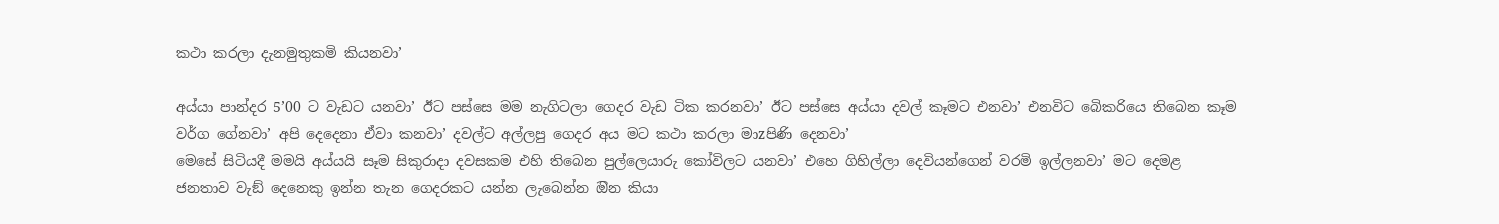කථා කරලා දැනමුතුකමි කියනවා’

අය්යා පාන්දර 5’00 ට වැඩට යනවා’ ඊට පස්සෙ මම නැගිටලා ගෙදර වැඩ ටික කරනවා’ ඊට පස්සෙ අය්යා දවල් කෑමට එනවා’ එනවිට බෙිකරියෙ තිබෙන කෑම වර්ග ගේනවා’ අපි දෙදෙනා ඒවා කනවා’ දවල්ට අල්ලපු ගෙදර අය මට කථා කරලා මාzපිණි දෙනවා’
මෙසේ සිටියදී මමයි අය්යයි සෑම සිකුරාදා දවසකම එහි තිබෙන පුල්ලෙයාරු කෝවිලට යනවා’ එහෙ ගිහිල්ලා දෙවියන්ගෙන් වරමි ඉල්ලනවා’ මට දෙමළ ජනතාව වැඞ් දෙනෙකු ඉන්න තැන ගෙදරකට යන්න ලැබෙන්න ඔින කියා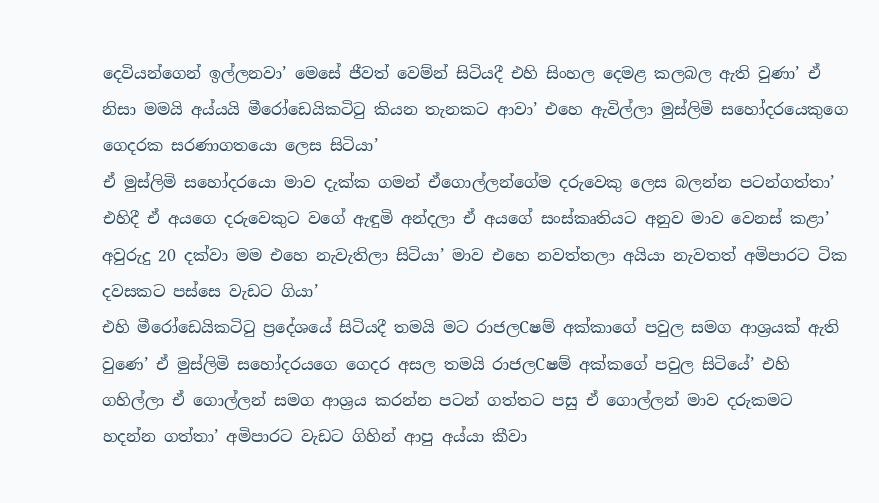දෙවියන්ගෙන් ඉල්ලනවා’ මෙසේ ජීවත් වෙම්න් සිටියදී එහි සිංහල දෙමළ කලබල ඇති වුණා’ ඒ නිසා මමයි අය්යයි මීරෝඩෙයිකටිටු කියන තැනකට ආවා’ එහෙ ඇවිල්ලා මුස්ලිමි සහෝදරයෙකුගෙ ගෙදරක සරණාගතයො ලෙස සිටියා’
ඒ මුස්ලිමි සහෝදරයො මාව දැක්ක ගමන් ඒගොල්ලන්ගේම දරුවෙකු ලෙස බලන්න පටන්ගත්තා’ එහිදී ඒ අයගෙ දරුවෙකුට වගේ ඇඳුමි අන්දලා ඒ අයගේ සංස්කෘතියට අනුව මාව වෙනස් කළා’ අවුරුදු 20 දක්වා මම එහෙ නැවැතිලා සිටියා’ මාව එහෙ නවත්තලා අයියා නැවතත් අමිපාරට ටික දවසකට පස්සෙ වැඩට ගියා’
එහි මීරෝඩෙයිකටිටු ප්‍රදේශයේ සිටියදී තමයි මට රාජලCෂම් අක්කාගේ පවුල සමග ආශ්‍රයක් ඇති වුණෙ’ ඒ මුස්ලිමි සහෝදරයගෙ ගෙදර අසල තමයි රාජලCෂම් අක්කගේ පවුල සිටියේ’ එහි ගහිල්ලා ඒ ගොල්ලන් සමග ආශ්‍රය කරන්න පටන් ගත්තට පසු ඒ ගොල්ලන් මාව දරුකමට හදන්න ගත්තා’ අමිපාරට වැඩට ගිහින් ආපු අය්යා කීවා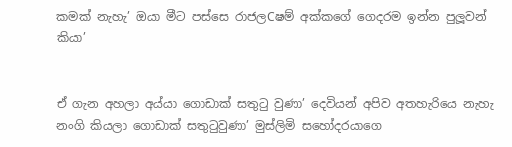කමක් නැහැ’ ඔයා මීට පස්සෙ රාජලCෂම් අක්කගේ ගෙදරම ඉන්න පුලූවන් කියා’


ඒ ගැන අහලා අය්යා ගොඩාක් සතුටු වුණා’ දෙවියන් අපිව අතහැරියෙ නැහැ නංගි කියලා ගොඩාක් සතුටුවුණා’ මුස්ලිමි සහෝදරයාගෙ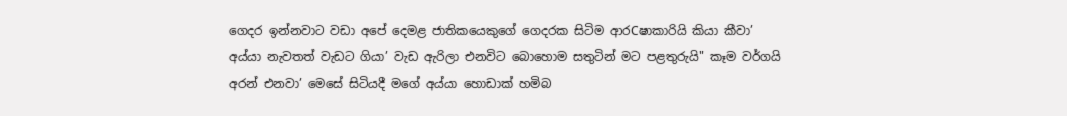ගෙදර ඉන්නවාට වඩා අපේ දෙමළ ජාතිකයෙකුගේ ගෙදරක සිටිම ආරCෂාකාරියි කියා කීවා’ අය්යා නැවතත් වැඩට ගියා’ වැඩ ඇරිලා එනවිට බොහොම සතුටින් මට පළතුරුයි" කෑම වර්ගයි අරන් එනවා’ මෙසේ සිටියදී මගේ අය්යා හොඩාක් හමිබ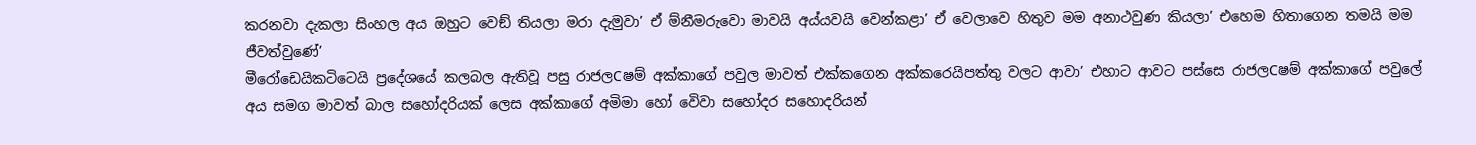කරනවා දැකලා සිංහල අය ඔහුට වෙඞ් තියලා මරා දැමුවා’ ඒ ම්නීමරුවො මාවයි අය්යවයි වෙන්කළා’ ඒ වෙලාවෙ හිතුව මම අනාථවුණ කියලා’ එහෙම හිතාගෙන තමයි මම ජීවත්වුණේ’
මීරෝඩෙයිකටිටෙයි ප්‍රදේශයේ කලබල ඇතිවූ පසු රාජලCෂම් අක්කාගේ පවුල මාවත් එක්කගෙන අක්කරෙයිපත්තු වලට ආවා’ එහාට ආවට පස්සෙ රාජලCෂම් අක්කාගේ පවුලේ අය සමග මාවත් බාල සහෝදරියක් ලෙස අක්කාගේ අමිමා හෝ වෙිවා සහෝදර සහොදරියන්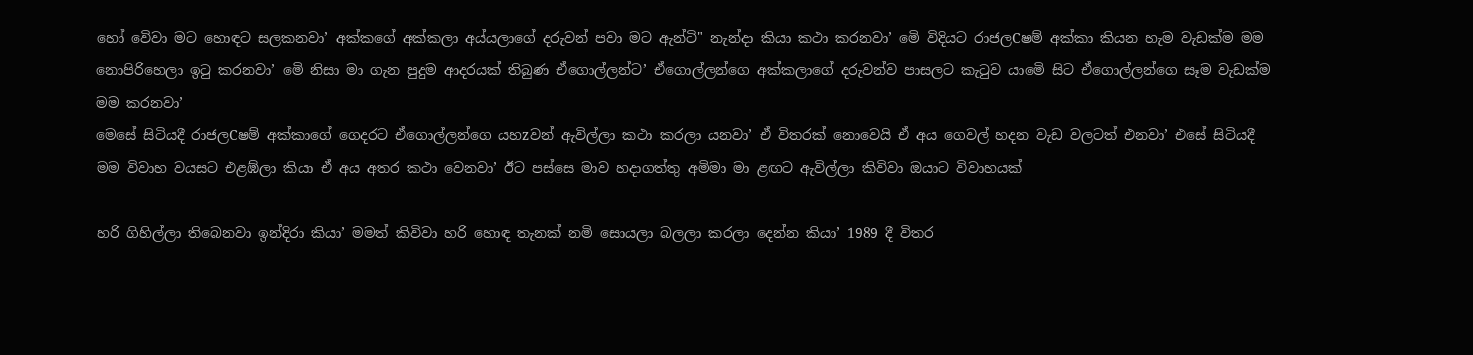හෝ වෙිවා මට හොඳට සලකනවා’ අක්කගේ අක්කලා අය්යලාගේ දරුවන් පවා මට ඇන්ටි" නැන්දා කියා කථා කරනවා’ මෙි විදියට රාජලCෂම් අක්කා කියන හැම වැඩක්ම මම නොපිරිහෙලා ඉටු කරනවා’ මෙි නිසා මා ගැන පුදුම ආදරයක් තිබුණ ඒගොල්ලන්ට’ ඒගොල්ලන්ගෙ අක්කලාගේ දරුවන්ව පාසලට කැටුව යාමෙි සිට ඒගොල්ලන්ගෙ සෑම වැඩක්ම මම කරනවා’
මෙසේ සිටියදී රාජලCෂම් අක්කාගේ ගෙදරට ඒගොල්ලන්ගෙ යහzවන් ඇවිල්ලා කථා කරලා යනවා’ ඒ විතරක් නොවෙයි ඒ අය ගෙවල් හදන වැඩ වලටත් එනවා’ එසේ සිටියදී මම විවාහ වයසට එළඹ්ලා කියා ඒ අය අතර කථා වෙනවා’ ඊට පස්සෙ මාව හදාගත්තු අමිමා මා ළඟට ඇවිල්ලා කිවිවා ඔයාට විවාහයක්

හරි ගිහිල්ලා තිබෙනවා ඉන්දිරා කියා’ මමත් කිවිවා හරි හොඳ තැනක් නමි සොයලා බලලා කරලා දෙන්න කියා’ 1989 දී විතර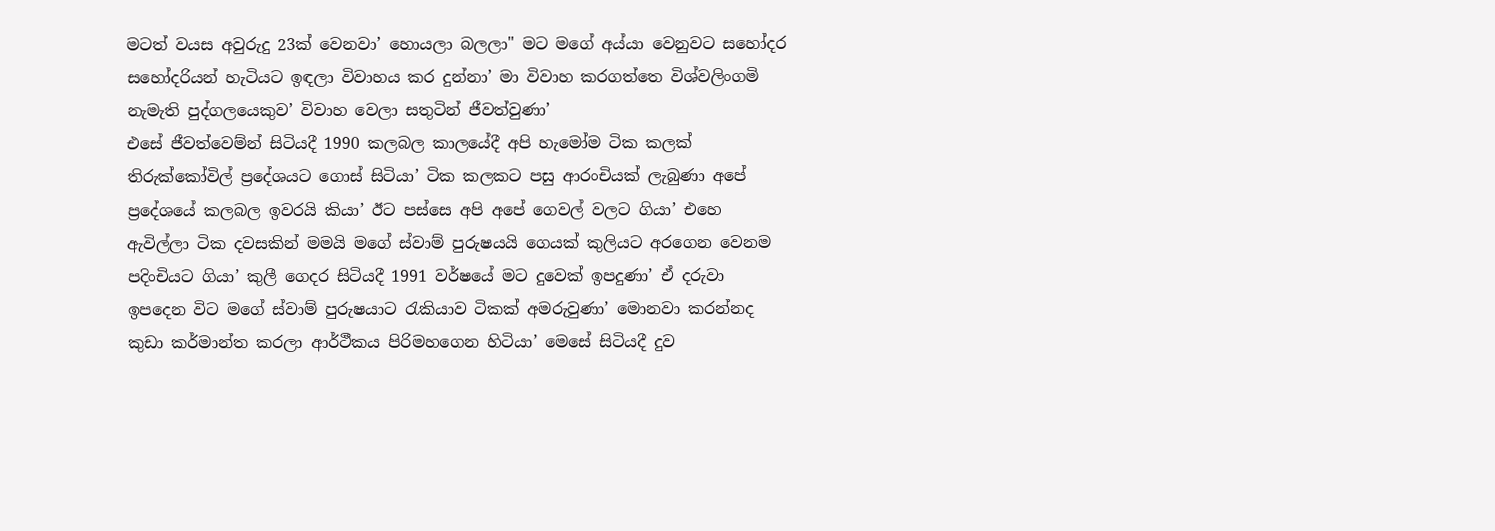මටත් වයස අවුරුදු 23ක් වෙනවා’ හොයලා බලලා" මට මගේ අය්යා වෙනුවට සහෝදර සහෝදරියන් හැටියට ඉඳලා විවාහය කර දුන්නා’ මා විවාහ කරගත්තෙ විශ්වලිංගමි නැමැති පුද්ගලයෙකුව’ විවාහ වෙලා සතුටින් ජීවත්වුණා’
එසේ ජීවත්වෙම්න් සිටියදී 1990 කලබල කාලයේදී අපි හැමෝම ටික කලක් තිරුක්කෝවිල් ප්‍රදේශයට ගොස් සිටියා’ ටික කලකට පසු ආරංචියක් ලැබුණා අපේ ප්‍රදේශයේ කලබල ඉවරයි කියා’ ඊට පස්සෙ අපි අපේ ගෙවල් වලට ගියා’ එහෙ ඇවිල්ලා ටික දවසකින් මමයි මගේ ස්වාම් පුරුෂයයි ගෙයක් කුලියට අරගෙන වෙනම පදිංචියට ගියා’ කුලී ගෙදර සිටියදී 1991 වර්ෂයේ මට දුවෙක් ඉපදුණා’ ඒ දරුවා ඉපදෙන විට මගේ ස්වාම් පුරුෂයාට රැකියාව ටිකක් අමරුවුණා’ මොනවා කරන්නද කුඩා කර්මාන්ත කරලා ආර්ථීකය පිරිමහගෙන හිටියා’ මෙසේ සිටියදී දුව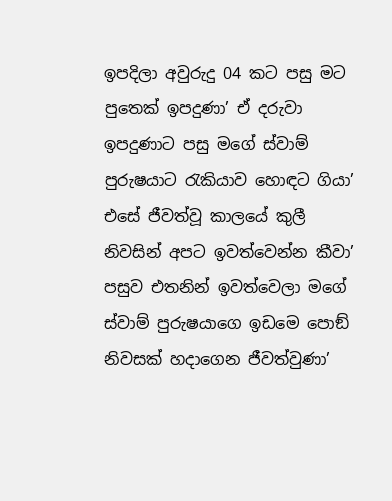ඉපදිලා අවුරුදු 04 කට පසු මට පුතෙක් ඉපදුණා’ ඒ දරුවා ඉපදුණාට පසු මගේ ස්වාම් පුරුෂයාට රැකියාව හොඳට ගියා’
එසේ ජීවත්වූ කාලයේ කුලී නිවසින් අපට ඉවත්වෙන්න කීවා’ පසුව එතනින් ඉවත්වෙලා මගේ ස්වාම් පුරුෂයාගෙ ඉඩමෙ පොඞ් නිවසක් හදාගෙන ජීවත්වුණා’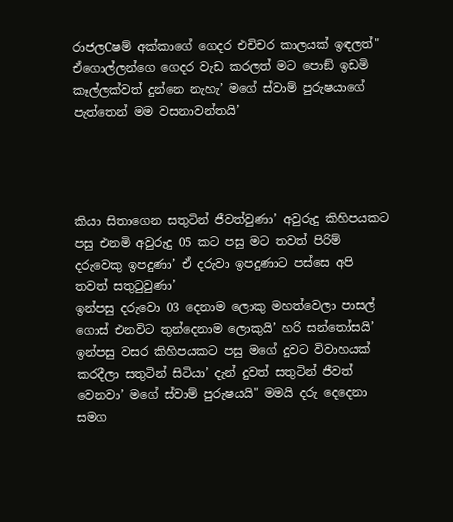රාජලCෂම් අක්කාගේ ගෙදර එචිචර කාලයක් ඉඳලත්" ඒගොල්ලන්ගෙ ගෙදර වැඩ කරලත් මට පොඞ් ඉඩමි කෑල්ලක්වත් දුන්නෙ නැහැ’ මගේ ස්වාම් පුරුෂයාගේ පැත්තෙන් මම වසනාවන්තයි’




කියා සිතාගෙන සතුටින් ජීවත්වුණා’ අවුරුදු කිහිපයකට පසු එනමි අවුරුදු 05 කට පසු මට තවත් පිරිම් දරුවෙකු ඉපදුණා’ ඒ දරුවා ඉපදුණාට පස්සෙ අපි තවත් සතුටුවුණා’
ඉන්පසු දරුවො 03 දෙනාම ලොකු මහත්වෙලා පාසල් ගොස් එනවිට තුන්දෙනාම ලොකුයි’ හරි සන්තෝසයි’
ඉන්පසු වසර කිහිපයකට පසු මගේ දුවට විවාහයක් කරදීලා සතුටින් සිටියා’ දැන් දුවත් සතුටින් ජීවත් වෙනවා’ මගේ ස්වාම් පුරුෂයයි" මමයි දරු දෙදෙනා සමග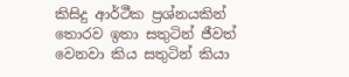කිසිදු ආර්ථීක ප්‍රශ්නයකින් තොරව ඉතා සතුටින් ජීවත් වෙනවා කිය සතුටින් කියා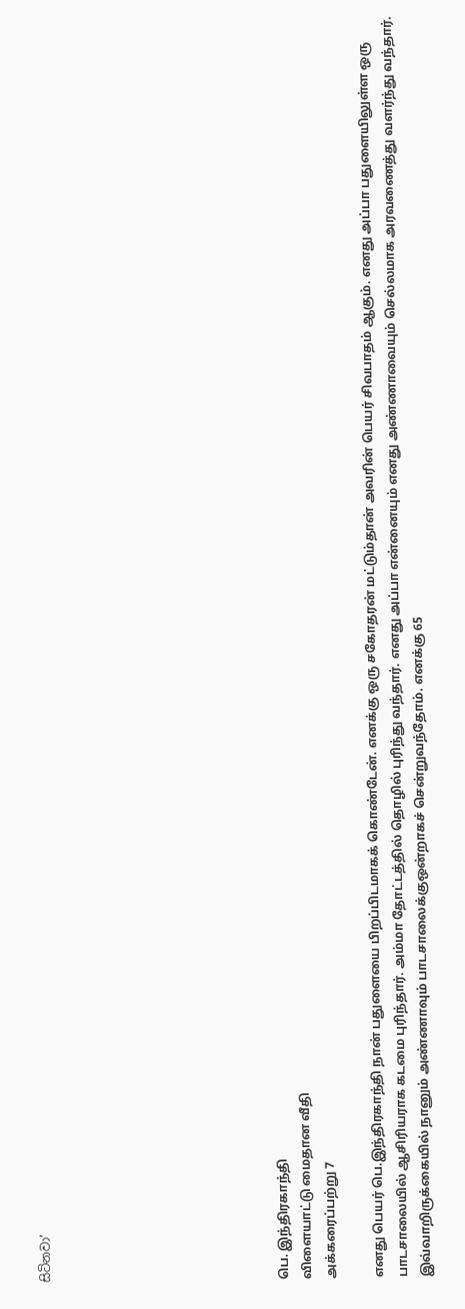සිටිනවා’









பெ. இந்திரகாந்தி
விளையாட்டு மைதான வீதி
அக்கரைப்பற்று 7

எனது பெயர் பெ.இந்திரகாந்தி நான் பதுளையை பிறப்பிடமாகக் கொண்டேன். எனக்கு ஒரு சகோதரன் மட்டும்தான் அவரின் பெயர் சிவபாதம் ஆகும். எனது அப்பா பதுளையிலுள்ள ஒரு பாடசாலையில் ஆசிரியராக கடமை புரிந்தார். அம்மா தோட்டத்தில் தொழில் புரிந்து வந்தார். எனது அப்பா என்னையும் எனது அண்ணாவையும் செல்லமாக அரவணைத்து வளர்ந்து வந்தார். இவ்வாறிருக்கையில் நானும் அண்ணாவும் பாடசாலைக்குஒன்றாகச் சென்றுவந்தோம். எனக்கு 65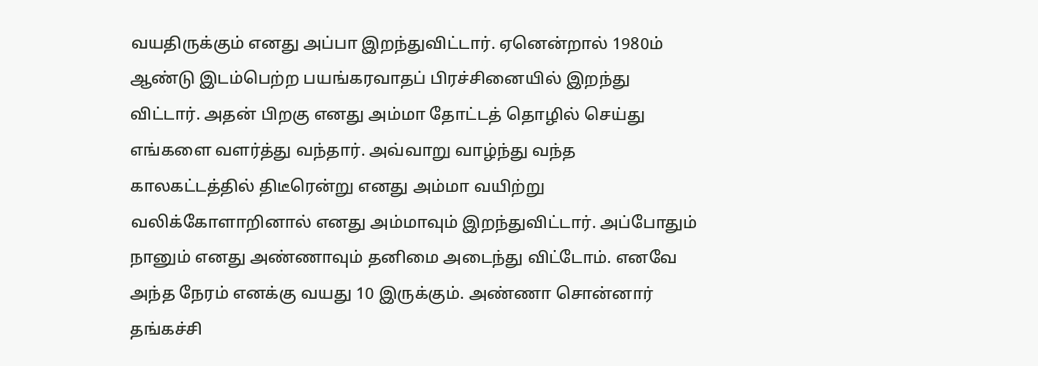வயதிருக்கும் எனது அப்பா இறந்துவிட்டார். ஏனென்றால் 1980ம் ஆண்டு இடம்பெற்ற பயங்கரவாதப் பிரச்சினையில் இறந்து விட்டார். அதன் பிறகு எனது அம்மா தோட்டத் தொழில் செய்து எங்களை வளர்த்து வந்தார். அவ்வாறு வாழ்ந்து வந்த காலகட்டத்தில் திடீரென்று எனது அம்மா வயிற்று வலிக்கோளாறினால் எனது அம்மாவும் இறந்துவிட்டார். அப்போதும் நானும் எனது அண்ணாவும் தனிமை அடைந்து விட்டோம். எனவே அந்த நேரம் எனக்கு வயது 10 இருக்கும். அண்ணா சொன்னார் தங்கச்சி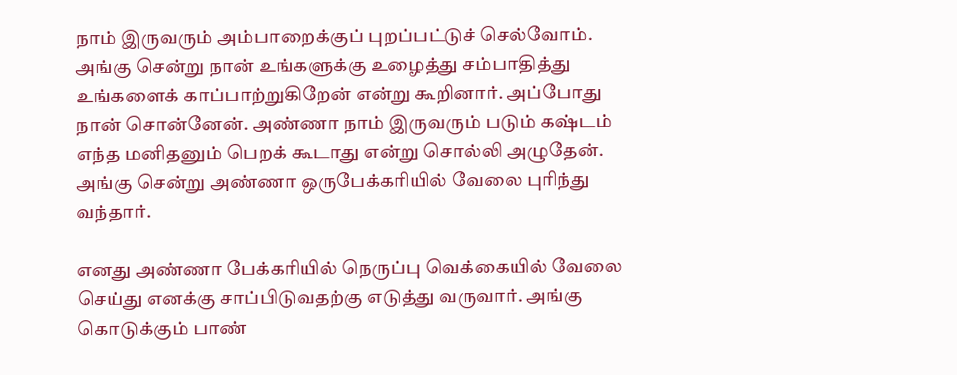நாம் இருவரும் அம்பாறைக்குப் புறப்பட்டுச் செல்வோம். அங்கு சென்று நான் உங்களுக்கு உழைத்து சம்பாதித்து உங்களைக் காப்பாற்றுகிறேன் என்று கூறினார். அப்போது நான் சொன்னேன். அண்ணா நாம் இருவரும் படும் கஷ்டம் எந்த மனிதனும் பெறக் கூடாது என்று சொல்லி அழுதேன். அங்கு சென்று அண்ணா ஒருபேக்கரியில் வேலை புரிந்து வந்தார்.

எனது அண்ணா பேக்கரியில் நெருப்பு வெக்கையில் வேலை செய்து எனக்கு சாப்பிடுவதற்கு எடுத்து வருவார். அங்கு கொடுக்கும் பாண்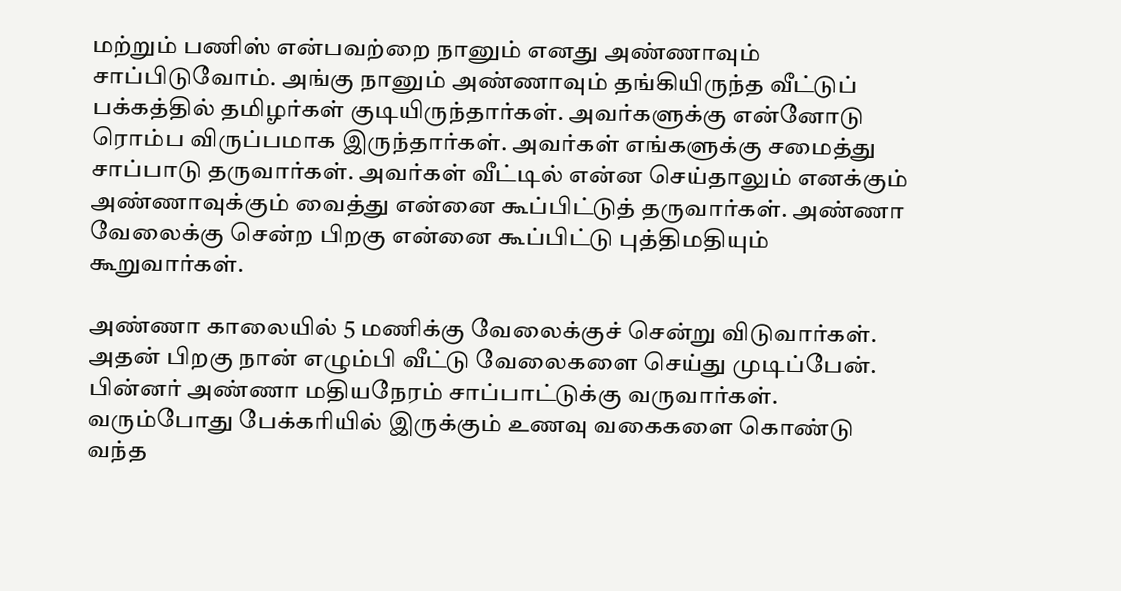மற்றும் பணிஸ் என்பவற்றை நானும் எனது அண்ணாவும் சாப்பிடுவோம். அங்கு நானும் அண்ணாவும் தங்கியிருந்த வீட்டுப் பக்கத்தில் தமிழர்கள் குடியிருந்தார்கள். அவர்களுக்கு என்னோடு ரொம்ப விருப்பமாக இருந்தார்கள். அவர்கள் எங்களுக்கு சமைத்து சாப்பாடு தருவார்கள். அவர்கள் வீட்டில் என்ன செய்தாலும் எனக்கும் அண்ணாவுக்கும் வைத்து என்னை கூப்பிட்டுத் தருவார்கள். அண்ணா வேலைக்கு சென்ற பிறகு என்னை கூப்பிட்டு புத்திமதியும் கூறுவார்கள்.

அண்ணா காலையில் 5 மணிக்கு வேலைக்குச் சென்று விடுவார்கள். அதன் பிறகு நான் எழும்பி வீட்டு வேலைகளை செய்து முடிப்பேன். பின்னர் அண்ணா மதியநேரம் சாப்பாட்டுக்கு வருவார்கள். வரும்போது பேக்கரியில் இருக்கும் உணவு வகைகளை கொண்டு வந்த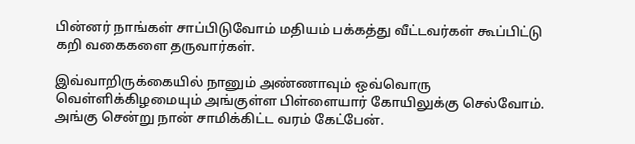பின்னர் நாங்கள் சாப்பிடுவோம் மதியம் பக்கத்து வீட்டவர்கள் கூப்பிட்டு கறி வகைகளை தருவார்கள்.

இவ்வாறிருக்கையில் நானும் அண்ணாவும் ஒவ்வொரு வெள்ளிக்கிழமையும் அங்குள்ள பிள்ளையார் கோயிலுக்கு செல்வோம். அங்கு சென்று நான் சாமிக்கிட்ட வரம் கேட்பேன்.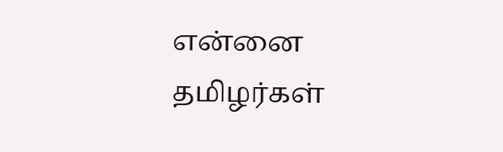என்னை தமிழர்கள்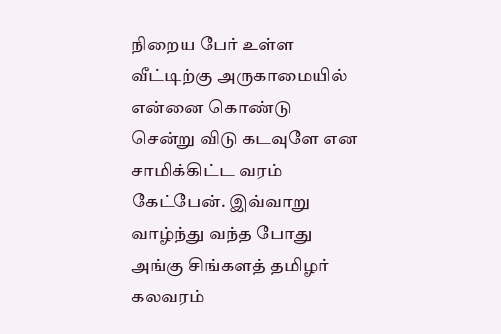நிறைய பேர் உள்ள வீட்டிற்கு அருகாமையில் என்னை கொண்டு சென்று விடு கடவுளே என சாமிக்கிட்ட வரம் கேட்பேன். இவ்வாறு வாழ்ந்து வந்த போது அங்கு சிங்களத் தமிழர் கலவரம்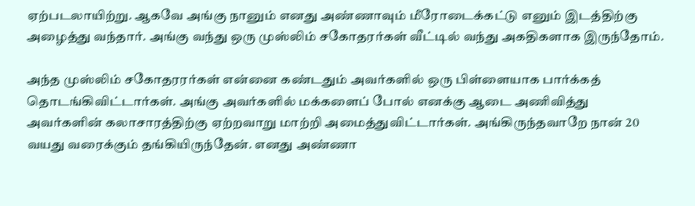ஏற்படலாயிற்று. ஆகவே அங்கு நானும் எனது அண்ணாவும் மீரோடைக்கட்டு எனும் இடத்திற்கு அழைத்து வந்தார். அங்கு வந்து ஒரு முஸ்லிம் சகோதரர்கள் வீட்டில் வந்து அகதிகளாக இருந்தோம்.

அந்த முஸ்லிம் சகோதரரர்கள் என்னை கண்டதும் அவர்களில் ஒரு பிள்ளையாக பார்க்கத் தொடங்கிவிட்டார்கள். அங்கு அவர்களில் மக்களைப் போல் எனக்கு ஆடை அணிவித்து அவர்களின் கலாசாரத்திற்கு ஏற்றவாறு மாற்றி அமைத்துவிட்டார்கள். அங்கிருந்தவாறே நான் 20 வயது வரைக்கும் தங்கியிருந்தேன். எனது அண்ணா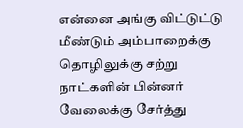என்னை அங்கு விட்டுட்டு மீண்டும் அம்பாறைக்கு தொழிலுக்கு சற்று நாட்களின் பின்னர் வேலைக்கு சேர்த்து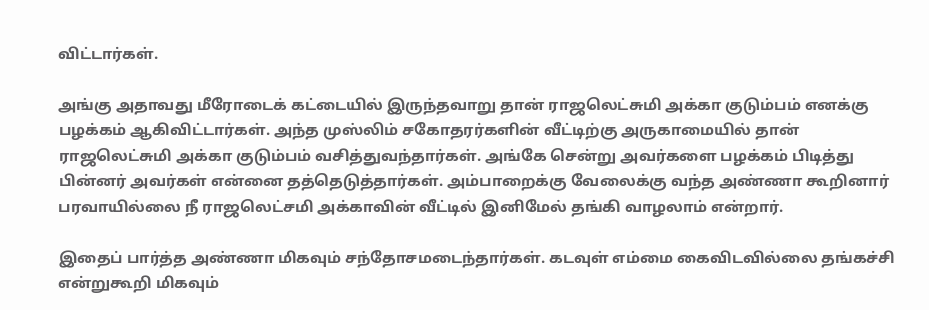விட்டார்கள்.

அங்கு அதாவது மீரோடைக் கட்டையில் இருந்தவாறு தான் ராஜலெட்சுமி அக்கா குடும்பம் எனக்கு பழக்கம் ஆகிவிட்டார்கள். அந்த முஸ்லிம் சகோதரர்களின் வீட்டிற்கு அருகாமையில் தான் ராஜலெட்சுமி அக்கா குடும்பம் வசித்துவந்தார்கள். அங்கே சென்று அவர்களை பழக்கம் பிடித்து பின்னர் அவர்கள் என்னை தத்தெடுத்தார்கள். அம்பாறைக்கு வேலைக்கு வந்த அண்ணா கூறினார் பரவாயில்லை நீ ராஜலெட்சமி அக்காவின் வீட்டில் இனிமேல் தங்கி வாழலாம் என்றார்.

இதைப் பார்த்த அண்ணா மிகவும் சந்தோசமடைந்தார்கள். கடவுள் எம்மை கைவிடவில்லை தங்கச்சி என்றுகூறி மிகவும்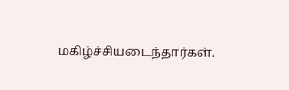மகிழ்ச்சியடைந்தார்கள்.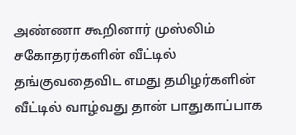அண்ணா கூறினார் முஸ்லிம் சகோதரர்களின் வீட்டில் தங்குவதைவிட எமது தமிழர்களின் வீட்டில் வாழ்வது தான் பாதுகாப்பாக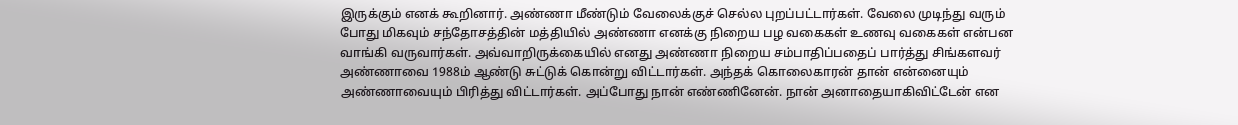இருக்கும் எனக் கூறினார். அண்ணா மீண்டும் வேலைக்குச் செல்ல புறப்பட்டார்கள். வேலை முடிந்து வரும் போது மிகவும் சந்தோசத்தின் மத்தியில் அண்ணா எனக்கு நிறைய பழ வகைகள் உணவு வகைகள் என்பன வாங்கி வருவார்கள். அவ்வாறிருக்கையில் எனது அண்ணா நிறைய சம்பாதிப்பதைப் பார்த்து சிங்களவர் அண்ணாவை 1988ம் ஆண்டு சுட்டுக் கொன்று விட்டார்கள். அந்தக் கொலைகாரன் தான் என்னையும் அண்ணாவையும் பிரித்து விட்டார்கள். அப்போது நான் எண்ணினேன். நான் அனாதையாகிவிட்டேன் என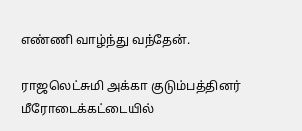எண்ணி வாழ்ந்து வந்தேன்.

ராஜலெட்சுமி அக்கா குடும்பத்தினர் மீரோடைக்கட்டையில்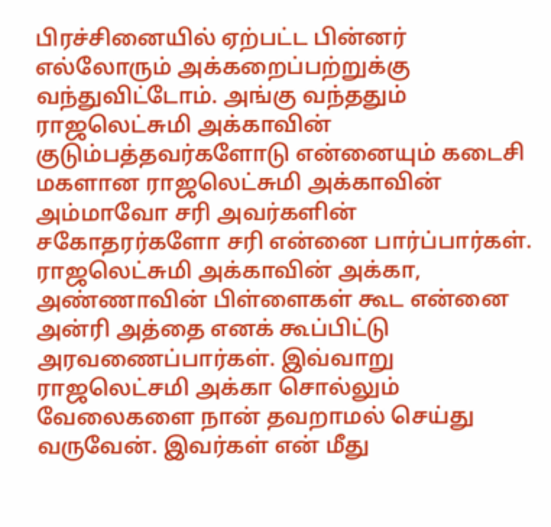பிரச்சினையில் ஏற்பட்ட பின்னர் எல்லோரும் அக்கறைப்பற்றுக்கு வந்துவிட்டோம். அங்கு வந்ததும் ராஜலெட்சுமி அக்காவின் குடும்பத்தவர்களோடு என்னையும் கடைசி மகளான ராஜலெட்சுமி அக்காவின் அம்மாவோ சரி அவர்களின் சகோதரர்களோ சரி என்னை பார்ப்பார்கள். ராஜலெட்சுமி அக்காவின் அக்கா, அண்ணாவின் பிள்ளைகள் கூட என்னை அன்ரி அத்தை எனக் கூப்பிட்டு அரவணைப்பார்கள். இவ்வாறு ராஜலெட்சமி அக்கா சொல்லும் வேலைகளை நான் தவறாமல் செய்து வருவேன். இவர்கள் என் மீது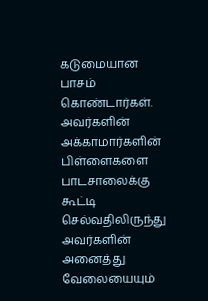கடுமையான பாசம் கொண்டார்கள். அவர்களின் அக்காமார்களின் பிள்ளைகளை பாடசாலைக்கு கூட்டி செல்வதிலிருந்து அவர்களின் அனைத்து வேலையையும்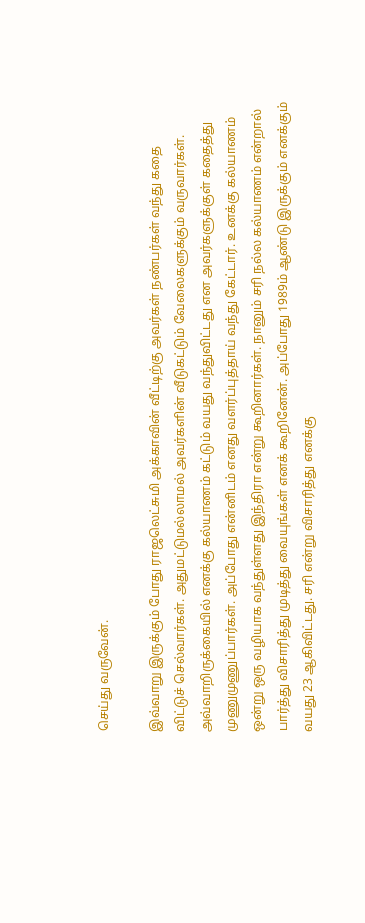செய்து வருவேன்.

இவ்வாறு இருக்கும் போது ராஜலெட்சுமி அக்காவின் வீட்டிற்கு அவர்கள் நண்பர்கள் வந்து கதை விட்டுச் செல்வார்கள். அதுமட்டுமல்லாமல் அவர்களின் வீடுகட்டும் வேலைகளுக்கும் வருவார்கள். அவ்வாறிருக்கையில் எனக்கு கல்யாணம் கட்டும் வயது வந்துவிட்டது என அவர்களுக்குள் கதைத்து முணுமுணுப்பார்கள். அப்போது என்னிடம் எனது வளர்ப்புத்தாய் வந்து கேட்டார். உனக்கு கல்யாணம் ஒன்று ஒரு வழியாக வந்துள்ளது இந்திரா என்று கூறினார்கள். நானும் சரி நல்ல கல்யாணம் என்றால் பார்த்து விசாரித்து முடித்து வையுங்கள் எனக் கூறினேன். அப்போது 1989ம் ஆண்டு இருக்கும் எனக்கும் வயது 23 ஆகிவிட்டது. சரி என்று விசாரித்து எனக்கு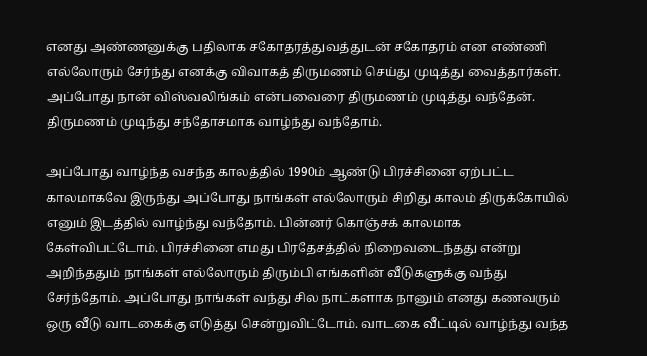எனது அண்ணனுக்கு பதிலாக சகோதரத்துவத்துடன் சகோதரம் என எண்ணி எல்லோரும் சேர்ந்து எனக்கு விவாகத் திருமணம் செய்து முடித்து வைத்தார்கள். அப்போது நான் விஸ்வலிங்கம் என்பவைரை திருமணம் முடித்து வந்தேன். திருமணம் முடிந்து சந்தோசமாக வாழ்ந்து வந்தோம்.

அப்போது வாழ்ந்த வசந்த காலத்தில் 1990ம் ஆண்டு பிரச்சினை ஏற்பட்ட காலமாகவே இருந்து அப்போது நாங்கள் எல்லோரும் சிறிது காலம் திருக்கோயில் எனும் இடத்தில் வாழ்ந்து வந்தோம். பின்னர் கொஞ்சக் காலமாக கேள்விபட்டோம். பிரச்சினை எமது பிரதேசத்தில் நிறைவடைந்தது என்று அறிந்ததும் நாங்கள் எல்லோரும் திரும்பி எங்களின் வீடுகளுக்கு வந்து சேர்ந்தோம். அப்போது நாங்கள் வந்து சில நாட்களாக நானும் எனது கணவரும் ஒரு வீடு வாடகைக்கு எடுத்து சென்றுவிட்டோம். வாடகை வீட்டில் வாழ்ந்து வந்த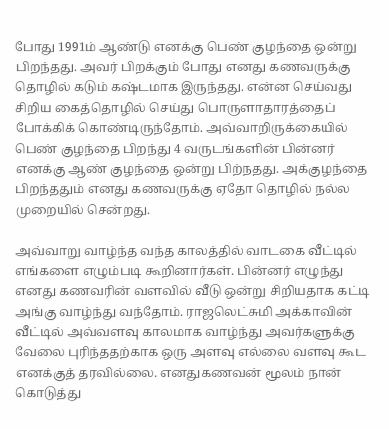போது 1991ம் ஆண்டு எனக்கு பெண் குழந்தை ஒன்று பிறந்தது. அவர் பிறக்கும் போது எனது கணவருக்கு தொழில் கடும் கஷ்டமாக இருந்தது. என்ன செய்வது சிறிய கைத்தொழில் செய்து பொருளாதாரத்தைப் போக்கிக் கொண்டிருந்தோம். அவ்வாறிருக்கையில் பெண் குழந்தை பிறந்து 4 வருடங்களின் பின்னர் எனக்கு ஆண் குழந்தை ஒன்று பிற்நதது. அக்குழந்தை பிறந்ததும் எனது கணவருக்கு ஏதோ தொழில் நல்ல முறையில் சென்றது.

அவ்வாறு வாழ்ந்த வந்த காலத்தில் வாடகை வீட்டில் எங்களை எழும்படி கூறினார்கள். பின்னர் எழுந்து எனது கணவரின் வளவில் வீடு ஒன்று சிறியதாக கட்டி அங்கு வாழ்ந்து வந்தோம். ராஜலெட்சுமி அக்காவின் வீட்டில் அவ்வளவு காலமாக வாழ்ந்து அவர்களுக்கு வேலை புரிந்ததற்காக ஒரு அளவு எல்லை வளவு கூட எனக்குத் தரவில்லை. எனதுகணவன் மூலம் நான் கொடுத்து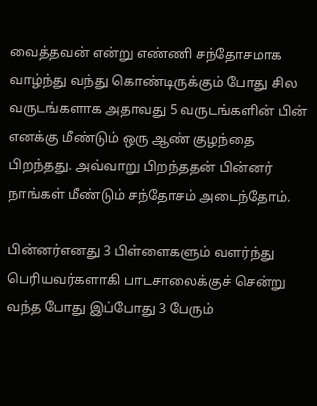வைத்தவன் என்று எண்ணி சந்தோசமாக வாழ்ந்து வந்து கொண்டிருக்கும் போது சில வருடங்களாக அதாவது 5 வருடங்களின் பின் எனக்கு மீண்டும் ஒரு ஆண் குழந்தை பிறந்தது. அவ்வாறு பிறந்ததன் பின்னர் நாங்கள் மீண்டும் சந்தோசம் அடைந்தோம்.

பின்னர்எனது 3 பிள்ளைகளும் வளர்ந்து பெரியவர்களாகி பாடசாலைக்குச் சென்று வந்த போது இப்போது 3 பேரும்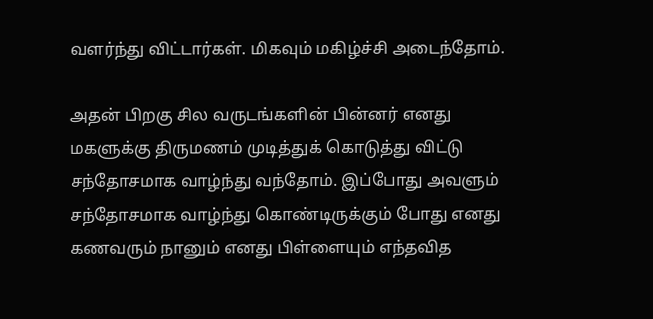வளர்ந்து விட்டார்கள். மிகவும் மகிழ்ச்சி அடைந்தோம்.

அதன் பிறகு சில வருடங்களின் பின்னர் எனது மகளுக்கு திருமணம் முடித்துக் கொடுத்து விட்டு சந்தோசமாக வாழ்ந்து வந்தோம். இப்போது அவளும் சந்தோசமாக வாழ்ந்து கொண்டிருக்கும் போது எனது கணவரும் நானும் எனது பிள்ளையும் எந்தவித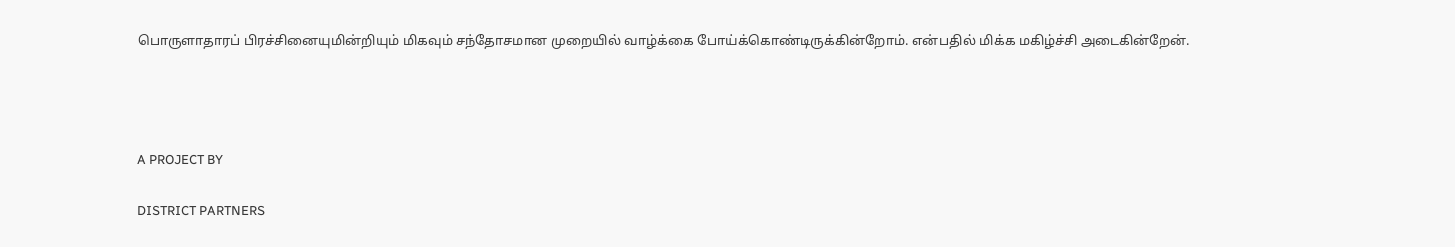பொருளாதாரப் பிரச்சினையுமின்றியும் மிகவும் சந்தோசமான முறையில் வாழ்க்கை போய்க்கொண்டிருக்கின்றோம். என்பதில் மிக்க மகிழ்ச்சி அடைகின்றேன்.






A PROJECT BY


DISTRICT PARTNERS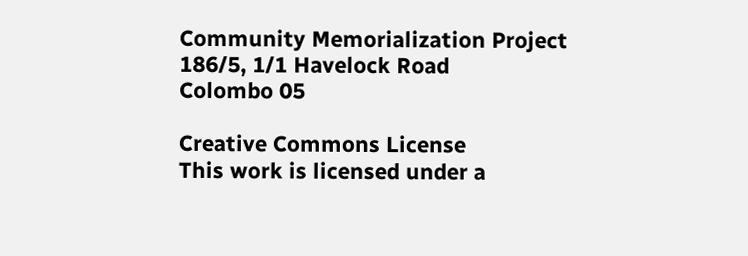Community Memorialization Project
186/5, 1/1 Havelock Road
Colombo 05

Creative Commons License
This work is licensed under a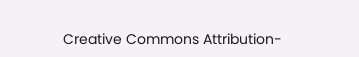Creative Commons Attribution-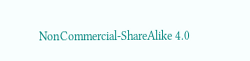NonCommercial-ShareAlike 4.0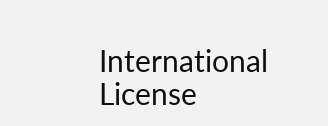International License